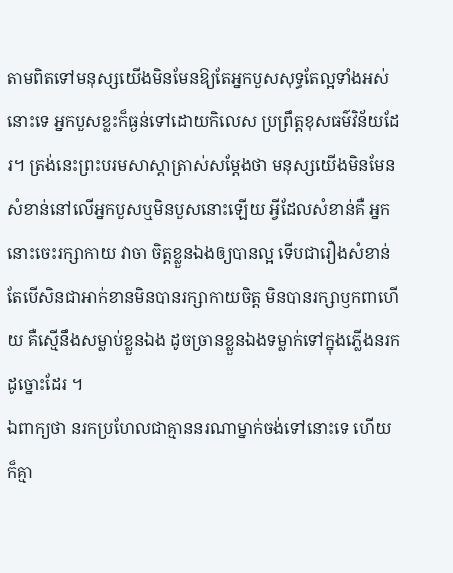តាមពិតទៅមនុស្សយើងមិនមែនឱ្យតែអ្នកបួសសុទ្ធតែល្អទាំងអស់នោះទេ អ្នកបួសខ្លះក៏ធ្ងន់ទៅដោយកិលេស ប្រព្រឹត្តខុសធម៌វិន័យដែរ។ ត្រង់នេះព្រះបរមសាស្តាត្រាស់សម្តែងថា មនុស្សយើងមិនមែនសំខាន់នៅលើអ្នកបួសឬមិនបួសនោះឡើយ អ្វីដែលសំខាន់គឺ អ្នកនោះចេះរក្សាកាយ វាចា ចិត្តខ្លួនឯងឲ្យបានល្អ ទើបជារឿងសំខាន់ តែបើសិនជាអាក់ខានមិនបានរក្សាកាយចិត្ត មិនបានរក្សាឫកពាហើយ គឺស្មើនឹងសម្លាប់ខ្លួនឯង ដូចច្រានខ្លួនឯងទម្លាក់ទៅក្នុងភ្លើងនរកដូច្នោះដែរ ។
ឯពាក្យថា នរកប្រហែលជាគ្មាននរណាម្នាក់ចង់ទៅនោះទេ ហើយក៏គ្មា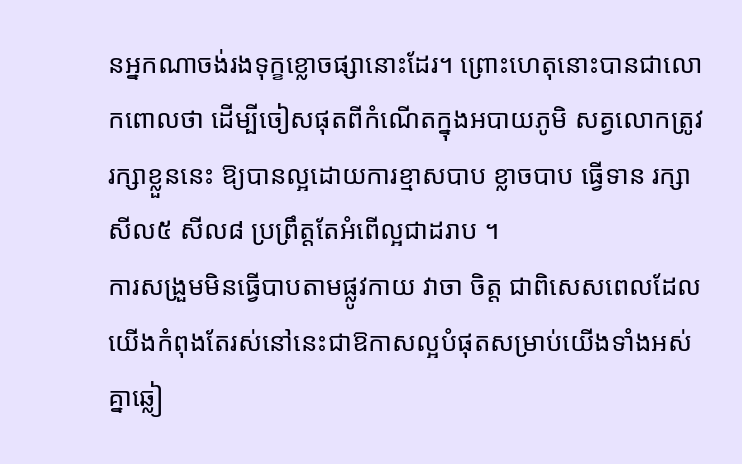នអ្នកណាចង់រងទុក្ខខ្លោចផ្សានោះដែរ។ ព្រោះហេតុនោះបានជាលោកពោលថា ដើម្បីចៀសផុតពីកំណើតក្នុងអបាយភូមិ សត្វលោកត្រូវរក្សាខ្លួននេះ ឱ្យបានល្អដោយការខ្មាសបាប ខ្លាចបាប ធ្វើទាន រក្សាសីល៥ សីល៨ ប្រព្រឹត្តតែអំពើល្អជាដរាប ។
ការសង្រួមមិនធ្វើបាបតាមផ្លូវកាយ វាចា ចិត្ត ជាពិសេសពេលដែលយើងកំពុងតែរស់នៅនេះជាឱកាសល្អបំផុតសម្រាប់យើងទាំងអស់គ្នាឆ្លៀ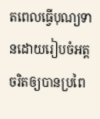តពេលធ្វើបុណ្យទានដោយរៀបចំអត្តចរិតឲ្យបានប្រពៃ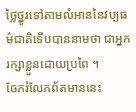ថ្លៃថ្នូរទៅតាមលំអាននៃវប្បធម៌ជាតិទើបបាននាមថា ជាអ្នករក្សាខ្លួនដោយប្រពៃ ។
ចែករំលែកព័តមាននេះ